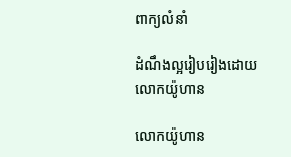ពាក្យលំនាំ

ដំណឹង‌ល្អរៀប‌រៀងដោយលោកយ៉ូហាន

លោកយ៉ូហាន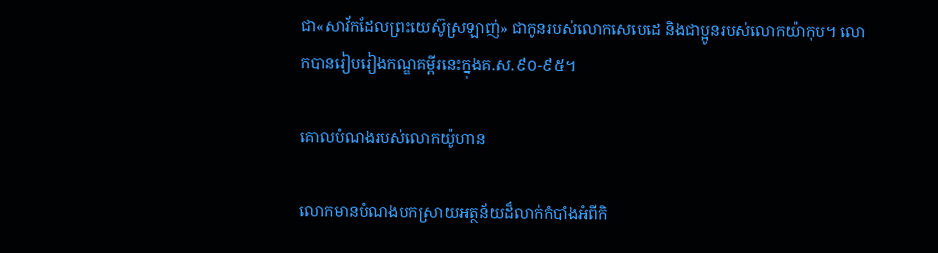ជា«សាវ័កដែលព្រះ‌យេស៊ូស្រឡាញ់» ជាកូនរបស់លោកសេ‌បេ‌ដេ និងជាប្អូនរបស់លោកយ៉ាកុប។ លោកបានរៀប‌រៀងកណ្ឌគម្ពីរនេះក្នុងគ.ស.៩០-៩៥។

គោលបំណងរបស់លោកយ៉ូហាន

លោកមានបំណងបកស្រាយអត្ថ‌ន័យដ៏លាក់កំបាំងអំពីកិ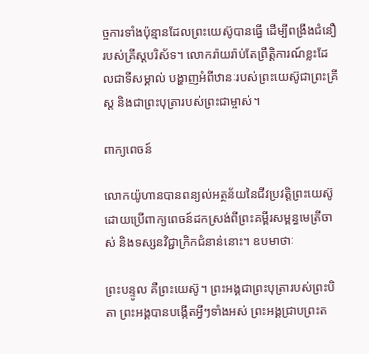ច្ច‌ការទាំងប៉ុន្មានដែលព្រះ‌យេស៊ូបានធ្វើ ដើម្បីពង្រឹងជំនឿរបស់គ្រីស្ដ‌បរិស័ទ។ លោករ៉ាយ‌រ៉ាប់តែព្រឹត្តិ‌ការណ៍ខ្លះដែលជាទីសម្គាល់ បង្ហាញអំពីឋានៈរបស់ព្រះ‌យេស៊ូជាព្រះ‌គ្រីស្ដ និងជាព្រះ‌បុត្រារបស់ព្រះ‌ជាម្ចាស់។

ពាក្យ‌ពេចន៍

លោកយ៉ូហានបានពន្យល់អត្ថ‌ន័យនៃជីវ‌ប្រវត្តិព្រះ‌យេស៊ូ ដោយប្រើពាក្យ‌ពេចន៍ដកស្រង់ពីព្រះ‌គម្ពីរសម្ពន្ធ‌មេត្រីចាស់ និងទស្សន‌វិជ្ជាក្រិកជំនាន់នោះ។ ឧបមាថាៈ

ព្រះ‌បន្ទូល គឺព្រះ‌យេស៊ូ។ ព្រះ‌អង្គជាព្រះ‌បុត្រារបស់ព្រះ‌បិតា ព្រះ‌អង្គបានបង្កើតអ្វីៗទាំងអស់ ព្រះ‌អង្គជ្រាបព្រះ‌ត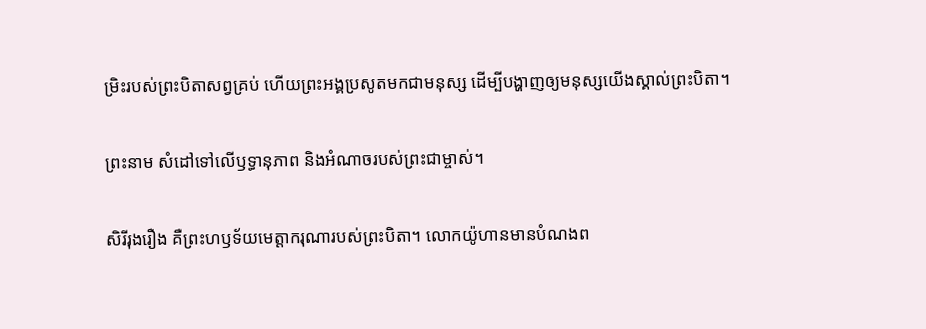ម្រិះរបស់ព្រះ‌បិតាសព្វគ្រប់ ហើយព្រះ‌អង្គប្រសូតមកជាមនុស្ស ដើម្បីបង្ហាញឲ្យមនុស្សយើងស្គាល់ព្រះ‌បិតា។

ព្រះ‌នាម សំដៅទៅលើឫទ្ធា‌នុភាព និងអំណាចរបស់ព្រះ‌ជាម្ចាស់។

សិរី‌រុងរឿង គឺព្រះ‌ហឫ‌ទ័យមេត្តា‌ករុណារបស់ព្រះ‌បិតា។ លោកយ៉ូហានមានបំណងព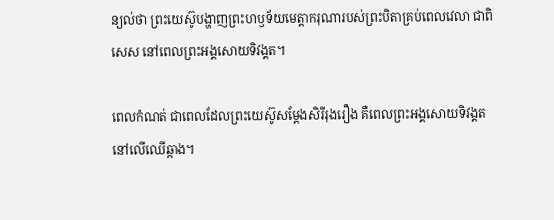ន្យល់ថា ព្រះ‌យេស៊ូបង្ហាញព្រះ‌ហឫ‌ទ័យមេត្តា‌ករុណារបស់ព្រះ‌បិតាគ្រប់ពេលវេលា ជាពិសេស នៅពេលព្រះ‌អង្គសោយទិវង្គត។

ពេលកំណត់ ជាពេលដែលព្រះ‌យេស៊ូសម្ដែងសិរី‌រុងរឿង គឺពេលព្រះ‌អង្គសោយទិវង្គតនៅលើឈើឆ្កាង។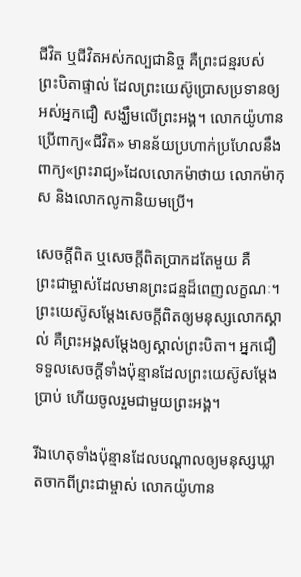ជីវិត ឬជីវិតអស់កល្ប‌ជានិច្ច គឺព្រះ‌ជន្មរបស់ព្រះ‌បិតាផ្ទាល់ ដែលព្រះ‌យេស៊ូប្រោសប្រទានឲ្យអស់អ្នកជឿ សង្ឃឹមលើព្រះ‌អង្គ។ លោកយ៉ូហានប្រើពាក្យ«ជីវិត» មានន័យប្រហាក់‌ប្រហែលនឹងពាក្យ«ព្រះ‌រាជ្យ»ដែលលោកម៉ាថាយ លោកម៉ាកុស និងលោកលូកានិយមប្រើ។

សេចក្ដីពិត ឬសេចក្ដីពិតប្រាកដតែមួយ គឺព្រះ‌ជាម្ចាស់ដែលមានព្រះ‌ជន្មដ៏ពេញលក្ខណៈ។ ព្រះ‌យេស៊ូសម្ដែងសេចក្ដីពិតឲ្យមនុស្សលោកស្គាល់ គឺព្រះ‌អង្គសម្ដែងឲ្យស្គាល់ព្រះ‌បិតា។ អ្នកជឿទទួលសេចក្ដីទាំងប៉ុន្មានដែលព្រះ‌យេស៊ូសម្ដែងប្រាប់ ហើយចូលរួមជាមួយព្រះ‌អង្គ។

រីឯហេតុទាំងប៉ុន្មានដែលបណ្ដាលឲ្យមនុស្សឃ្លាតចាកពីព្រះ‌ជាម្ចាស់ លោកយ៉ូហាន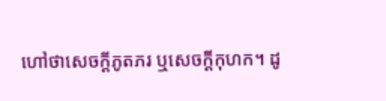ហៅថាសេចក្ដីភូត‌ភរ ឬសេចក្ដីកុហក។ ដូ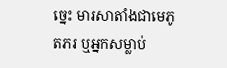ច្នេះ មារសា‌តាំងជាមេភូត‌ភរ ឬអ្នកសម្លាប់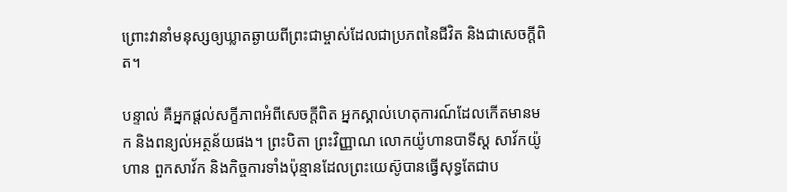ព្រោះវានាំមនុស្សឲ្យឃ្លាតឆ្ងាយពីព្រះ‌ជាម្ចាស់ដែលជាប្រភពនៃជីវិត និងជាសេចក្ដីពិត។

បន្ទាល់ គឺអ្នកផ្ដល់សក្ខី‌ភាពអំពីសេចក្ដីពិត អ្នកស្គាល់ហេតុ‌ការណ៍ដែលកើតមានមក និងពន្យល់អត្ថ‌ន័យផង។ ព្រះ‌បិតា ព្រះ‌វិញ្ញាណ លោកយ៉ូហាន‌បាទីស្ដ សាវ័កយ៉ូហាន ពួកសាវ័ក និងកិច្ច‌ការទាំងប៉ុន្មានដែលព្រះ‌យេស៊ូបានធ្វើសុទ្ធតែជាប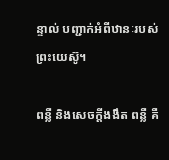ន្ទាល់ បញ្ជាក់អំពីឋានៈរបស់ព្រះ‌យេស៊ូ។

ពន្លឺ និងសេចក្ដីងងឹត ពន្លឺ គឺ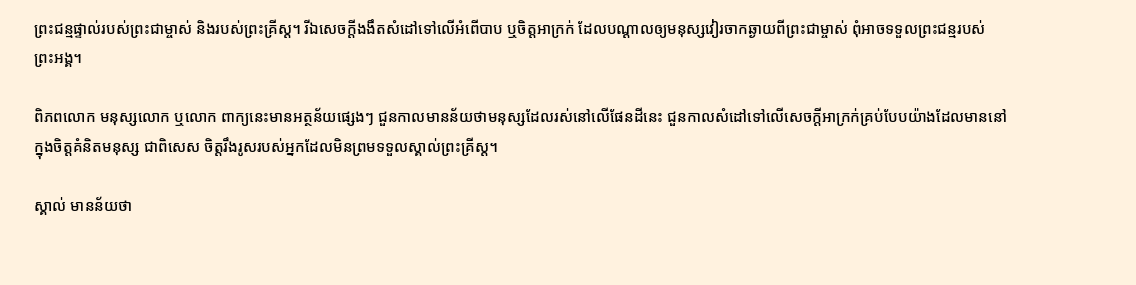ព្រះ‌ជន្មផ្ទាល់របស់ព្រះ‌ជាម្ចាស់ និងរបស់ព្រះ‌គ្រីស្ដ។ រីឯសេចក្ដីងងឹតសំដៅទៅលើអំពើបាប ឬចិត្តអាក្រក់ ដែលបណ្ដាលឲ្យមនុស្សវៀរ‌ចាកឆ្ងាយពីព្រះ‌ជាម្ចាស់ ពុំអាចទទួលព្រះ‌ជន្មរបស់ព្រះ‌អង្គ។

ពិភព‌លោក មនុស្សលោក ឬលោក ពាក្យនេះមានអត្ថ‌ន័យផ្សេងៗ ជួនកាលមានន័យថាមនុស្សដែលរស់នៅលើផែន‌ដីនេះ ជួនកាលសំដៅទៅលើសេចក្ដីអាក្រក់គ្រប់បែបយ៉ាងដែលមាននៅក្នុងចិត្តគំនិតមនុស្ស ជាពិសេស ចិត្តរឹង‌រូសរបស់អ្នកដែលមិនព្រមទទួលស្គាល់ព្រះ‌គ្រីស្ដ។

ស្គាល់ មានន័យថា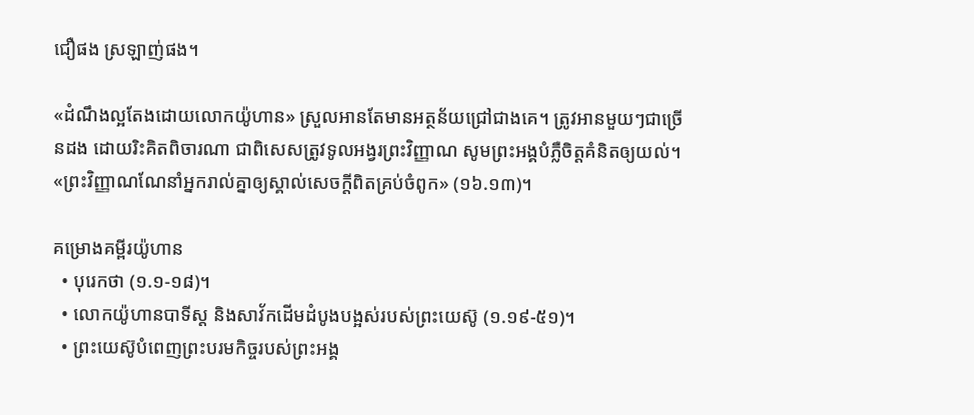ជឿផង ស្រឡាញ់ផង។

«ដំណឹង‌ល្អតែងដោយលោកយ៉ូហាន» ស្រួលអានតែមានអត្ថ‌ន័យជ្រៅជាងគេ។ ត្រូវអានមួយៗជាច្រើនដង ដោយរិះ‌គិតពិចារណា ជាពិសេសត្រូវទូល‌អង្វរព្រះ‌វិញ្ញាណ សូមព្រះ‌អង្គបំភ្លឺចិត្តគំនិតឲ្យយល់។ «ព្រះ‌វិញ្ញាណណែ‌នាំអ្នករាល់គ្នាឲ្យស្គាល់សេចក្ដីពិតគ្រប់ចំពូក» (១៦.១៣)។

គម្រោងគម្ពីរយ៉ូហាន
  • បុរេ‌កថា (១.១‑១៨)។
  • លោកយ៉ូហាន‌បាទីស្ដ និងសាវ័កដើមដំបូងបង្អស់របស់ព្រះ‌យេស៊ូ (១.១៩-៥១)។
  • ព្រះ‌យេស៊ូបំពេញព្រះ‌បរម‌កិច្ចរបស់ព្រះ‌អង្គ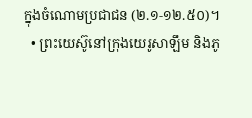ក្នុងចំណោមប្រជាជន (២.១‑១២.៥០)។
  • ព្រះ‌យេស៊ូនៅក្រុងយេរូ‌សាឡឹម និងភូ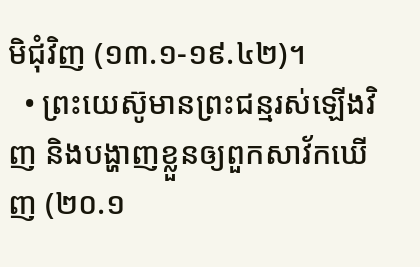មិជុំ‌វិញ (១៣.១‑១៩.៤២)។
  • ព្រះ‌យេស៊ូមានព្រះ‌ជន្មរស់ឡើងវិញ និងបង្ហាញខ្លួនឲ្យពួកសាវ័កឃើញ (២០.១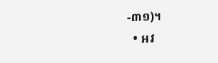-៣១)។
  • អវ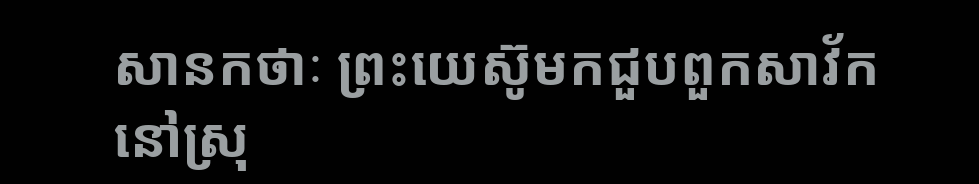សានកថាៈ ព្រះ‌យេស៊ូមកជួបពួកសាវ័កនៅស្រុ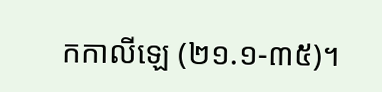កកាលី‌ឡេ (២១.១-៣៥)។